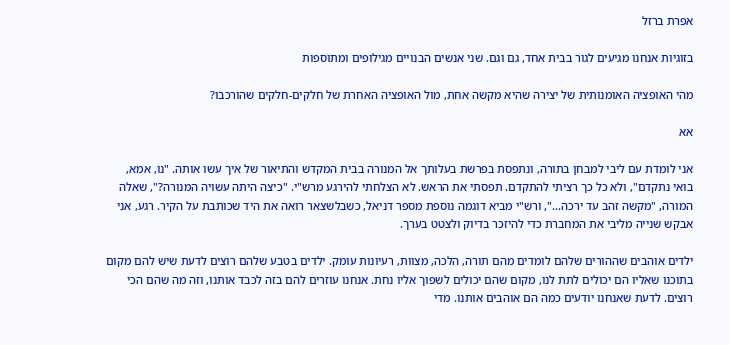אפרת ברזל

בזוגיות אנחנו מגיעים לגור בבית אחד, גם וגם. שני אנשים הבנויים מגילופים ומתוספות

מהי האופציה האומנותית של יצירה שהיא מקשה אחת, מול האופציה האחרת של חלקים-חלקים שהורכבו?

אא

אני לומדת עם ליבי למבחן בתורה, ונתפסת בפרשת בעלותך אל המנורה בבית המקדש והתיאור של איך עשו אותה. "נו, אמא, בואי נתקדם", ולא כל כך רציתי להתקדם. תפסתי את הראש. לא הצלחתי להירגע מרש"י. "כיצה היתה עשויה המנורה?", שאלה המורה, "מקשה זהב עד ירכה...", ורש"י מביא דוגמה נוספת מספר דניאל, כשבלשצאר רואה את היד שכותבת על הקיר. רגע, אני אבקש שנייה מליבי את המחברת כדי להיזכר בדיוק ולצטט בערך.

ילדים אוהבים שההורים שלהם לומדים מהם תורה, הלכה, מצוות, רעיונות עומק. ילדים בטבע שלהם רוצים לדעת שיש להם מקום בתוכנו שאליו הם יכולים לתת לנו, מקום שהם יכולים לשפוך אליו נחת. אנחנו עוזרים להם בזה לכבד אותנו, וזה מה שהם הכי רוצים. לדעת שאנחנו יודעים כמה הם אוהבים אותנו. מדי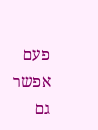פעם אפשר גם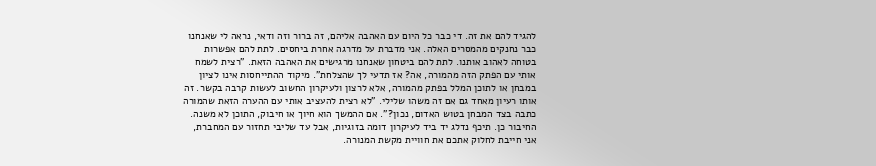להגיד להם את זה. די כבר כל היום עם האהבה אליהם, זה ברור וזה ודאי, נראה לי שאנחנו כבר נחנקים מהמסרים האלה. אני מדברת על מדרגה אחרת ביחסים. לתת להם אפשרות בטוחה לאהוב אותנו. לתת להם ביטחון שאנחנו מרגישים את האהבה הזאת. "רצית לשמח אותי עם הפתק הזה מהמורה, אה? אז תדעי לך שהצלחת". מיקוד ההתייחסות אינו לציון במבחן או לתוכן המלל בפתק מהמורה, אלא לרצון ולעיקרון החשוב לעשות קרבה בקשר. זה אותו רעיון מאחד גם אם זה משהו שלילי. "לא רצית להעציב אותי עם ההערה הזאת שהמורה כתבה בצד המבחן בטוש האדום, נכון?". אם ההמשך הוא חיוך או חיבוק, התוכן לא משנה. החיבור כן. תיכף נדלג יד ביד לעיקרון דומה בזוגיות, אבל עד שליבי תחזור עם המחברת, אני חייבת לחלוק אתכם את חוויית מקשת המנורה.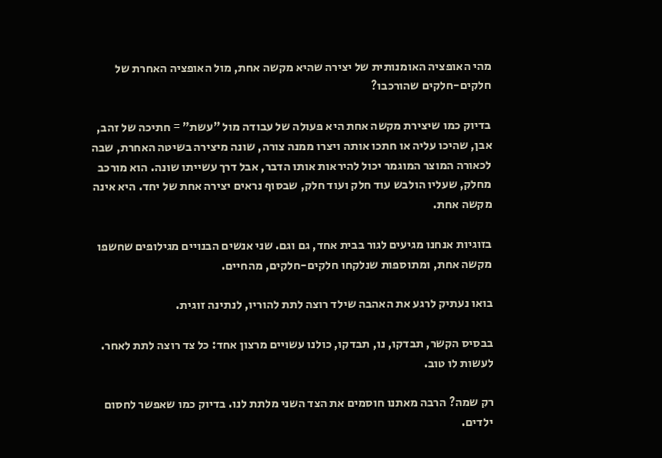מהי האופציה האומנותית של יצירה שהיא מקשה אחת, מול האופציה האחרת של חלקים-חלקים שהורכבו?

בדיוק כמו שיצירת מקשה אחת היא פעולה של עבודה מול "עשת" = חתיכה של זהב, אבן, שהיכו עליה או חתכו אותה ויצרו ממנה צורה, שונה מיצירה בשיטה האחרת, שבה לכאורה המוצר המוגמר יכול להיראות אותו הדבר, אבל דרך עשייתו שונה. הוא מורכב מחלק, שעליו הולבש עוד חלק ועוד חלק, שבסוף נראים יצירה אחת של יחד. היא אינה מקשה אחת.

בזוגיות אנחנו מגיעים לגור בבית אחד, גם וגם. שני אנשים הבנויים מגילופים שחשפו מקשה אחת, ומתוספות שנלקחו חלקים-חלקים, מהחיים.

בואו נעתיק לרגע את האהבה שילד רוצה לתת להוריו, לנתינה זוגית.

בבסיס הקשר, תבדקו, נו, תבדקו, כולנו עשויים מרצון אחד: כל צד רוצה לתת לאחר. לעשות לו טוב.

רק שמה? הרבה מאתנו חוסמים את הצד השני מלתת לנו. בדיוק כמו שאפשר לחסום ילדים.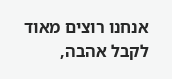אנחנו רוצים מאוד לקבל אהבה,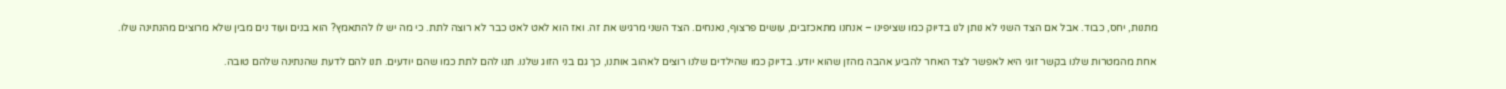מתנות, יחס, כבוד. אבל אם הצד השני לא נותן לנו בדיוק כמו שציפינו – אנחנו מתאכזבים, עושים פרצוף, נאנחים. הצד השני מרגיש את זה. ואז הוא לאט לאט כבר לא רוצה לתת. כי מה יש לו להתאמץ? הוא בנים ועוד נים מבין שלא מרוצים מהנתינה שלו.

אחת מהמטרות שלנו בקשר זוגי היא לאפשר לצד האחר להביע אהבה מהזן שהוא יודע. בדיוק כמו שהילדים שלנו רוצים לאהוב אותנו, כך גם בני הזוג שלנו. תנו להם לתת כמו שהם יודעים. תנו להם לדעת שהנתינה שלהם טובה.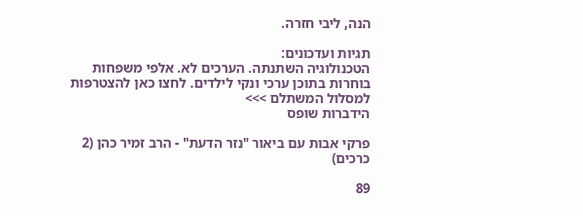הנה, ליבי חזרה.

תגיות ועדכונים:
הטכנולוגיה השתנתה. הערכים לא. אלפי משפחות בוחרות בתוכן ערכי ונקי לילדים. לחצו כאן להצטרפות למסלול המשתלם >>>
הידברות שופס

פרקי אבות עם ביאור "נזר הדעת" - הרב זמיר כהן (2 כרכים)

89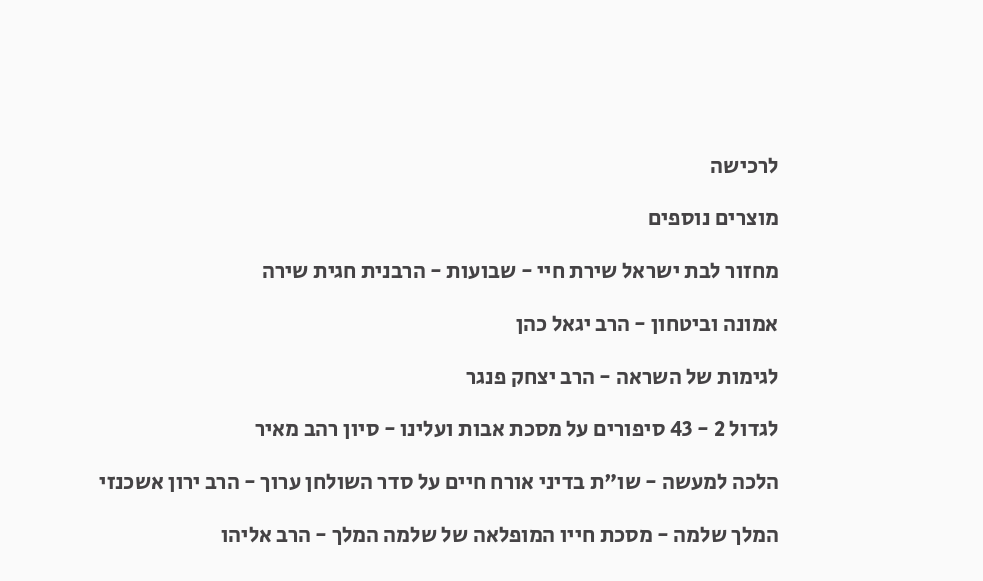לרכישה

מוצרים נוספים

מחזור לבת ישראל שירת חיי - שבועות - הרבנית חגית שירה

אמונה וביטחון - הרב יגאל כהן

לגימות של השראה - הרב יצחק פנגר

לגדול 2 - 43 סיפורים על מסכת אבות ועלינו - סיון רהב מאיר

הלכה למעשה - שו"ת בדיני אורח חיים על סדר השולחן ערוך - הרב ירון אשכנזי

המלך שלמה - מסכת חייו המופלאה של שלמה המלך - הרב אליהו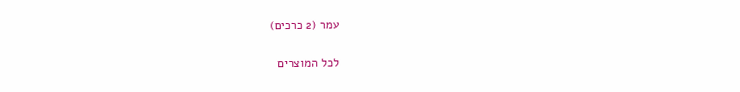עמר (2 כרכים)

לכל המוצרים